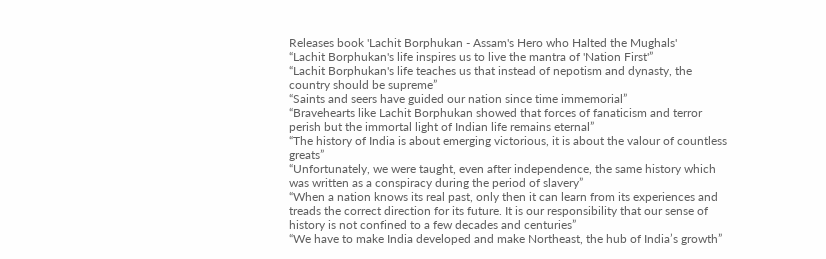Releases book 'Lachit Borphukan - Assam's Hero who Halted the Mughals'
“Lachit Borphukan's life inspires us to live the mantra of 'Nation First'”
“Lachit Borphukan's life teaches us that instead of nepotism and dynasty, the country should be supreme”
“Saints and seers have guided our nation since time immemorial”
“Bravehearts like Lachit Borphukan showed that forces of fanaticism and terror perish but the immortal light of Indian life remains eternal”
“The history of India is about emerging victorious, it is about the valour of countless greats”
“Unfortunately, we were taught, even after independence, the same history which was written as a conspiracy during the period of slavery”
“When a nation knows its real past, only then it can learn from its experiences and treads the correct direction for its future. It is our responsibility that our sense of history is not confined to a few decades and centuries”
“We have to make India developed and make Northeast, the hub of India’s growth”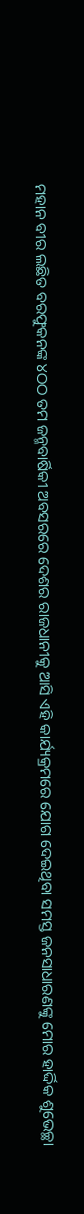ମହାନ ବୀର ଲଛିତ ବରଫୁକନଙ୍କ ୪ଠଠ ତମ ଜନ୍ମବାର୍ଷିକୀ ଅବସରରେ ଦେଶର ରାଜଧାନୀକୁ ଆସି ଏହି କାର୍ଯ୍ୟକ୍ରମରେ ଯୋଗ ଦେଇଥିବା ସମସ୍ତ ଜନସାଧାରଣଙ୍କୁ ମୋର ହାର୍ଦ୍ଦିକ ଶୁଭେଚ୍ଛା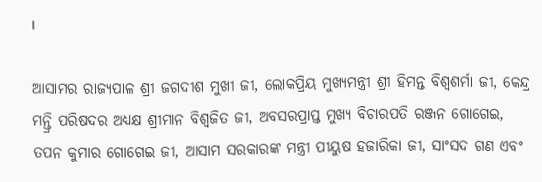।

ଆସାମର ରାଜ୍ୟପାଳ ଶ୍ରୀ ଜଗଦୀଶ ମୁଖୀ ଜୀ, ଲୋକପ୍ରିୟ ମୁଖ୍ୟମନ୍ତ୍ରୀ ଶ୍ରୀ ହିମନ୍ତ ବିଶ୍ୱଶର୍ମା ଜୀ, କେନ୍ଦ୍ର ମନ୍ତ୍ରି ପରିଷଦର ଅଧ୍ୟକ୍ଷ ଶ୍ରୀମାନ ବିଶ୍ୱଜିତ ଜୀ, ଅବସରପ୍ରାପ୍ତ ମୁଖ୍ୟ ବିଚାରପତି ରଞ୍ଜନ ଗୋଗେଇ, ତପନ କୁମାର ଗୋଗେଇ ଜୀ, ଆସାମ ସରକାରଙ୍କ ମନ୍ତ୍ରୀ ପୀୟୁଷ ହଜାରିକା ଜୀ, ସାଂସଦ ଗଣ ଏବଂ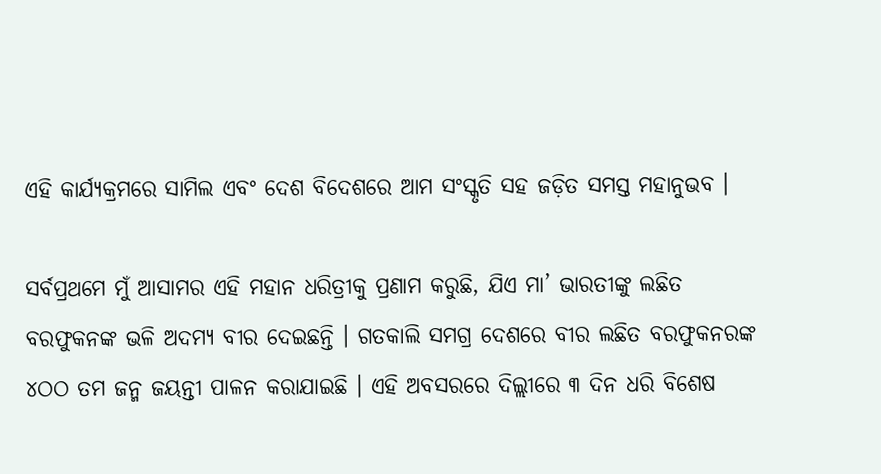ଏହି କାର୍ଯ୍ୟକ୍ରମରେ ସାମିଲ ଏବଂ ଦେଶ ବିଦେଶରେ ଆମ ସଂସ୍କୃତି ସହ ଜଡ଼ିତ ସମସ୍ତ ମହାନୁଭବ ।

ସର୍ବପ୍ରଥମେ ମୁଁ ଆସାମର ଏହି ମହାନ ଧରିତ୍ରୀକୁ ପ୍ରଣାମ କରୁଛି, ଯିଏ ମା’ ଭାରତୀଙ୍କୁ ଲଛିତ ବରଫୁକନଙ୍କ ଭଳି ଅଦମ୍ୟ ବୀର ଦେଇଛନ୍ତି । ଗତକାଲି ସମଗ୍ର ଦେଶରେ ବୀର ଲଛିତ ବରଫୁକନରଙ୍କ ୪ଠଠ ତମ ଜନ୍ମ ଜୟନ୍ତୀ ପାଳନ କରାଯାଇଛି । ଏହି ଅବସରରେ ଦିଲ୍ଲୀରେ ୩ ଦିନ ଧରି ବିଶେଷ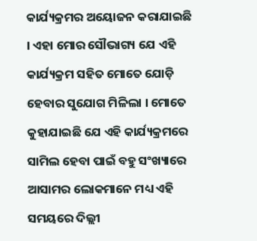କାର୍ଯ୍ୟକ୍ରମର ଅୟୋଜନ କରାଯାଇଛି । ଏହା ମୋର ସୌଭାଗ୍ୟ ଯେ ଏହି କାର୍ଯ୍ୟକ୍ରମ ସହିତ ମୋତେ ଯୋଡ଼ି ହେବାର ସୁଯୋଗ ମିଳିଲା । ମୋତେ କୁହାଯାଇଛି ଯେ ଏହି କାର୍ଯ୍ୟକ୍ରମରେ ସାମିଲ ହେବା ପାଇଁ ବହୁ ସଂଖ୍ୟାରେ ଆସାମର ଲୋକମାନେ ମଧ୍ୟ ଏହି ସମୟରେ ଦିଲ୍ଲୀ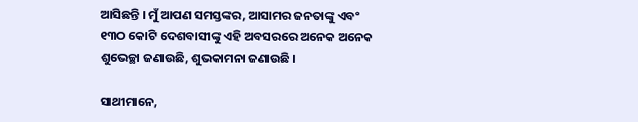ଆସିଛନ୍ତି । ମୁଁ ଆପଣ ସମସ୍ତଙ୍କର, ଆସାମର ଜନତାଙ୍କୁ ଏବଂ ୧୩ଠ କୋଟି ଦେଶବାସୀଙ୍କୁ ଏହି ଅବସରରେ ଅନେକ ଅନେକ ଶୁଭେଚ୍ଛା ଜଣାଉଛି, ଶୁଭକାମନା ଜଣାଉଛି ।

ସାଥୀମାନେ,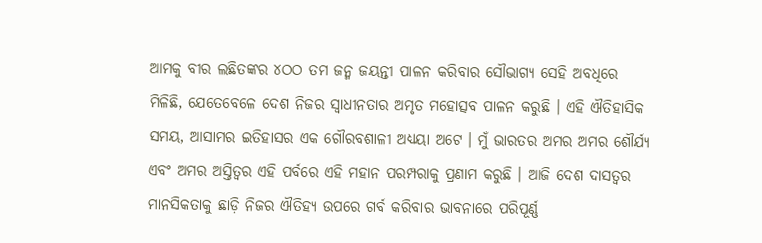ଆମକୁ ବୀର ଲଛିତଙ୍କର ୪ଠଠ ତମ ଜନ୍ମ ଜୟନ୍ତୀ ପାଳନ କରିବାର ସୌଭାଗ୍ୟ ସେହି ଅବଧିରେ ମିଳିଛି, ଯେତେବେଳେ ଦେଶ ନିଜର ସ୍ୱାଧୀନତାର ଅମୃତ ମହୋତ୍ସବ ପାଳନ କରୁଛି । ଏହି ଐତିହାସିକ ସମୟ, ଆସାମର ଇତିହାସର ଏକ ଗୌରବଶାଳୀ ଅଧ୍ୟୟା ଅଟେ । ମୁଁ ଭାରତର ଅମର ଅମର ଶୌର୍ଯ୍ୟ ଏବଂ ଅମର ଅସ୍ତିତ୍ୱର ଏହି ପର୍ବରେ ଏହି ମହାନ ପରମ୍ପରାକୁ ପ୍ରଣାମ କରୁଛି । ଆଜି ଦେଶ ଦାସତ୍ୱର ମାନସିକତାକୁ ଛାଡ଼ି ନିଜର ଐତିହ୍ୟ ଉପରେ ଗର୍ବ କରିବାର ଭାବନାରେ ପରିପୂର୍ଣ୍ଣ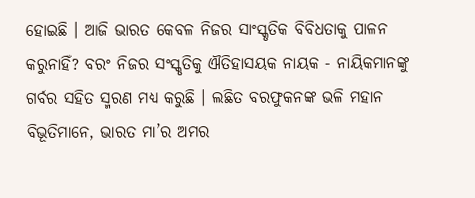ହୋଇଛି । ଆଜି ଭାରତ କେବଳ ନିଜର ସାଂସ୍କୃତିକ ବିବିଧତାକୁ ପାଳନ କରୁନାହିଁ? ବରଂ ନିଜର ସଂସ୍କୃତିକୁ ଐତିହାସୟକ ନାୟକ - ନାୟିକମାନଙ୍କୁ ଗର୍ବର ସହିତ ସ୍ମରଣ ମଧ୍ୟ କରୁଛି । ଲଛିତ ବରଫୁକନଙ୍କ ଭଳି ମହାନ ବିଭୂତିମାନେ, ଭାରତ ମା’ର ଅମର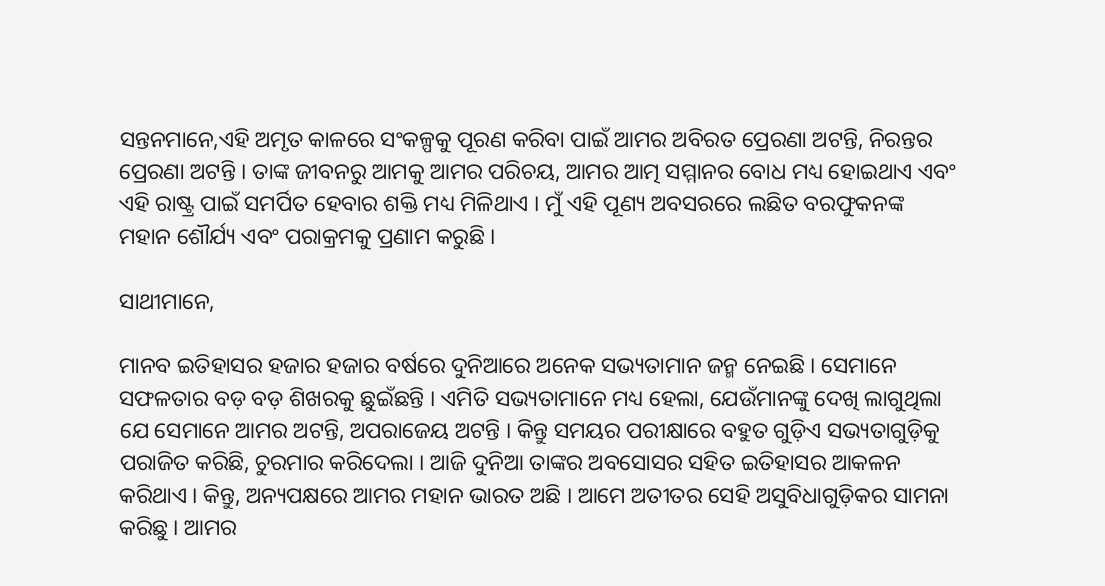ସନ୍ତନମାନେ,ଏହି ଅମୃତ କାଳରେ ସଂକଳ୍ପକୁ ପୂରଣ କରିବା ପାଇଁ ଆମର ଅବିରତ ପ୍ରେରଣା ଅଟନ୍ତି, ନିରନ୍ତର ପ୍ରେରଣା ଅଟନ୍ତି । ତାଙ୍କ ଜୀବନରୁ ଆମକୁ ଆମର ପରିଚୟ, ଆମର ଆତ୍ମ ସମ୍ମାନର ବୋଧ ମଧ୍ୟ ହୋଇଥାଏ ଏବଂ ଏହି ରାଷ୍ଟ୍ର ପାଇଁ ସମର୍ପିତ ହେବାର ଶକ୍ତି ମଧ୍ୟ ମିଳିଥାଏ । ମୁଁ ଏହି ପୂଣ୍ୟ ଅବସରରେ ଲଛିତ ବରଫୁକନଙ୍କ ମହାନ ଶୌର୍ଯ୍ୟ ଏବଂ ପରାକ୍ରମକୁ ପ୍ରଣାମ କରୁଛି ।

ସାଥୀମାନେ,

ମାନବ ଇତିହାସର ହଜାର ହଜାର ବର୍ଷରେ ଦୁନିଆରେ ଅନେକ ସଭ୍ୟତାମାନ ଜନ୍ମ ନେଇଛି । ସେମାନେ ସଫଳତାର ବଡ଼ ବଡ଼ ଶିଖରକୁ ଛୁଇଁଛନ୍ତି । ଏମିତି ସଭ୍ୟତାମାନେ ମଧ୍ୟ ହେଲା, ଯେଉଁମାନଙ୍କୁ ଦେଖି ଲାଗୁଥିଲା ଯେ ସେମାନେ ଆମର ଅଟନ୍ତି, ଅପରାଜେୟ ଅଟନ୍ତି । କିନ୍ତୁ ସମୟର ପରୀକ୍ଷାରେ ବହୁତ ଗୁଡ଼ିଏ ସଭ୍ୟତାଗୁଡ଼ିକୁ ପରାଜିତ କରିଛି, ଚୁରମାର କରିଦେଲା । ଆଜି ଦୁନିଆ ତାଙ୍କର ଅବସୋସର ସହିତ ଇତିହାସର ଆକଳନ କରିଥାଏ । କିନ୍ତୁ, ଅନ୍ୟପକ୍ଷରେ ଆମର ମହାନ ଭାରତ ଅଛି । ଆମେ ଅତୀତର ସେହି ଅସୁବିଧାଗୁଡ଼ିକର ସାମନା କରିଛୁ । ଆମର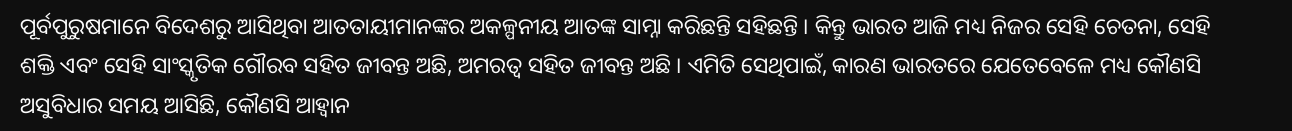ପୂର୍ବପୁରୁଷମାନେ ବିଦେଶରୁ ଆସିଥିବା ଆତତାୟୀମାନଙ୍କର ଅକଳ୍ପନୀୟ ଆତଙ୍କ ସାମ୍ନା କରିଛନ୍ତି ସହିଛନ୍ତି । କିନ୍ତୁ ଭାରତ ଆଜି ମଧ୍ୟ ନିଜର ସେହି ଚେତନା, ସେହି ଶକ୍ତି ଏବଂ ସେହି ସାଂସ୍କୃତିକ ଗୌରବ ସହିତ ଜୀବନ୍ତ ଅଛି, ଅମରତ୍ୱ ସହିତ ଜୀବନ୍ତ ଅଛି । ଏମିତି ସେଥିପାଇଁ, କାରଣ ଭାରତରେ ଯେତେବେଳେ ମଧ୍ୟ କୌଣସି ଅସୁବିଧାର ସମୟ ଆସିଛି, କୌଣସି ଆହ୍ୱାନ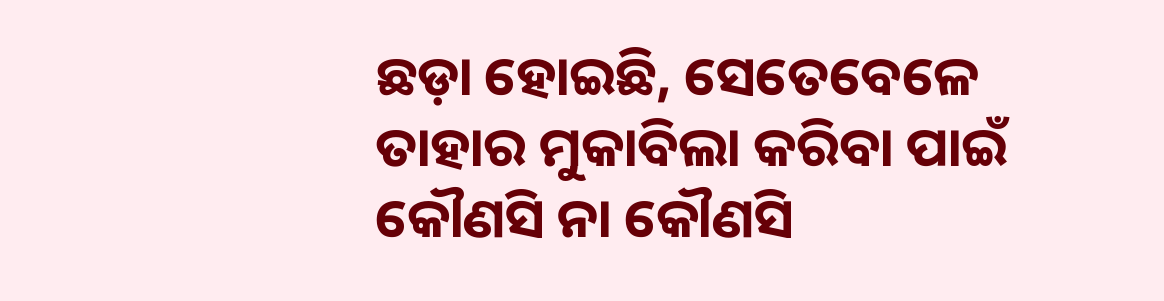ଛଡ଼ା ହୋଇଛି, ସେତେବେଳେ ତାହାର ମୁକାବିଲା କରିବା ପାଇଁ କୌଣସି ନା କୌଣସି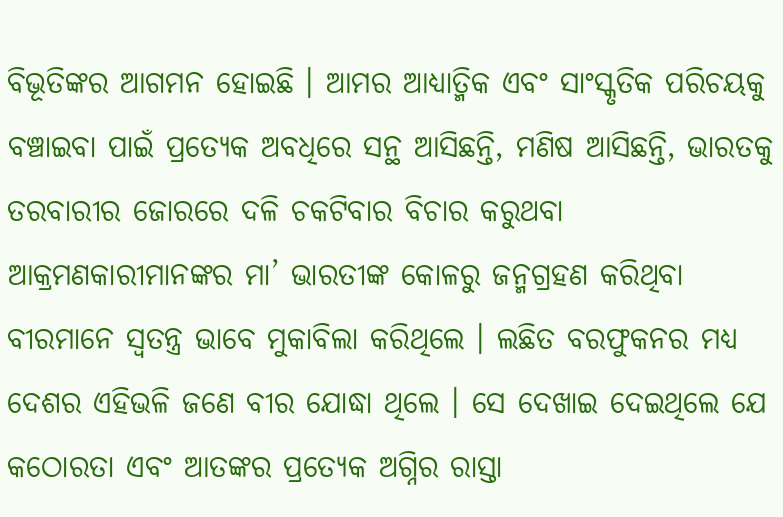ବିଭୂତିଙ୍କର ଆଗମନ ହୋଇଛି । ଆମର ଆଧ୍ୟାତ୍ମିକ ଏବଂ ସାଂସ୍କୃତିକ ପରିଚୟକୁ ବଞ୍ଚାଇବା ପାଇଁ ପ୍ରତ୍ୟେକ ଅବଧିରେ ସନ୍ଥ ଆସିଛନ୍ତି, ମଣିଷ ଆସିଛନ୍ତି, ଭାରତକୁ ତରବାରୀର ଜୋରରେ ଦଳି ଚକଟିବାର ବିଚାର କରୁଥବା ଆକ୍ରମଣକାରୀମାନଙ୍କର ମା’ ଭାରତୀଙ୍କ କୋଳରୁ ଜନ୍ମଗ୍ରହଣ କରିଥିବା ବୀରମାନେ ସ୍ୱତନ୍ତ୍ର ଭାବେ ମୁକାବିଲା କରିଥିଲେ । ଲଛିତ ବରଫୁକନର ମଧ୍ୟ ଦେଶର ଏହିଭଳି ଜଣେ ବୀର ଯୋଦ୍ଧା ଥିଲେ । ସେ ଦେଖାଇ ଦେଇଥିଲେ ଯେ କଠୋରତା ଏବଂ ଆତଙ୍କର ପ୍ରତ୍ୟେକ ଅଗ୍ନିର ରାସ୍ତା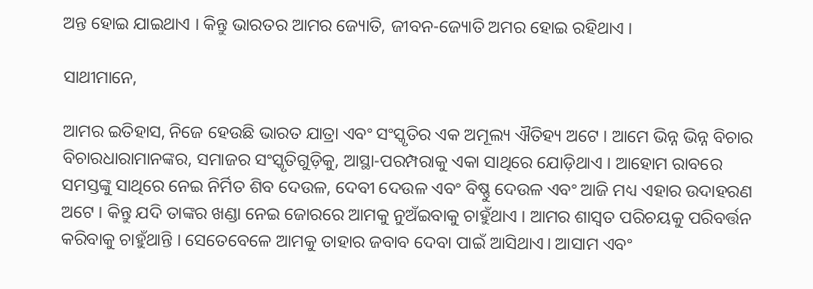ଅନ୍ତ ହୋଇ ଯାଇଥାଏ । କିନ୍ତୁ ଭାରତର ଆମର ଜ୍ୟୋତି, ଜୀବନ-ଜ୍ୟୋତି ଅମର ହୋଇ ରହିଥାଏ ।

ସାଥୀମାନେ,

ଆମର ଇତିହାସ, ନିଜେ ହେଉଛି ଭାରତ ଯାତ୍ରା ଏବଂ ସଂସ୍କୃତିର ଏକ ଅମୂଲ୍ୟ ଐତିହ୍ୟ ଅଟେ । ଆମେ ଭିନ୍ନ ଭିନ୍ନ ବିଚାର ବିଚାରଧାରାମାନଙ୍କର, ସମାଜର ସଂସ୍କୃତିଗୁଡ଼ିକୁ, ଆସ୍ଥା-ପରମ୍ପରାକୁ ଏକା ସାଥିରେ ଯୋଡ଼ିଥାଏ । ଆହୋମ ରାବରେ ସମସ୍ତଙ୍କୁ ସାଥିରେ ନେଇ ନିର୍ମିତ ଶିବ ଦେଉଳ, ଦେବୀ ଦେଉଳ ଏବଂ ବିଷ୍ଣୁ ଦେଉଳ ଏବଂ ଆଜି ମଧ୍ୟ ଏହାର ଉଦାହରଣ ଅଟେ । କିନ୍ତୁ ଯଦି ତାଙ୍କର ଖଣ୍ଡା ନେଇ ଜୋରରେ ଆମକୁ ନୁଅଁଇବାକୁ ଚାହୁଁଥାଏ । ଆମର ଶାସ୍ୱତ ପରିଚୟକୁ ପରିବର୍ତ୍ତନ କରିବାକୁ ଚାହୁଁଥାନ୍ତି । ସେତେବେଳେ ଆମକୁ ତାହାର ଜବାବ ଦେବା ପାଇଁ ଆସିଥାଏ। ଆସାମ ଏବଂ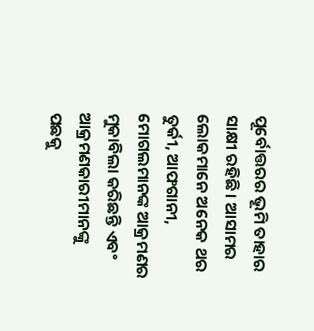ପୂର୍ବୋତ୍ତରର ଭୂମି ତାହାର ସାକ୍ଷୀ ରହିଛି । ଆସାମର ଲୋକମାନେ ଅନେକ ଥର ତୁର୍କୀ, ଆଫଗାନୀ, ମୋଗଲମାନଙ୍କ ଆକ୍ରମଣର ମୁକାବିଲା କରିଛନ୍ତି ଏବଂ ଆକ୍ରମଣକାରୀମାନଙ୍କୁ ପଛକୁ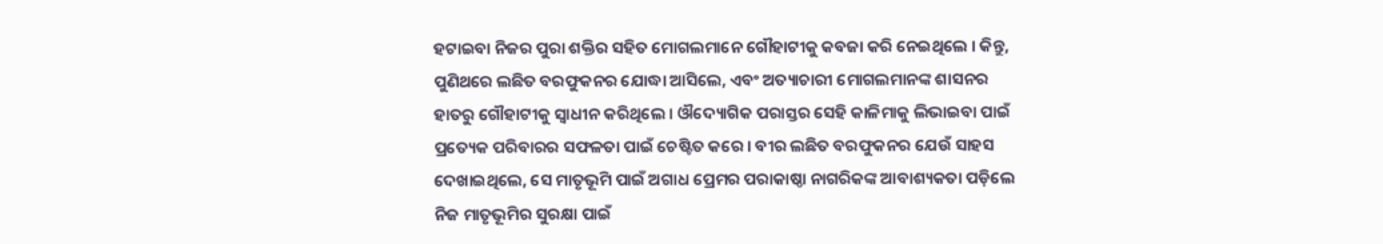ହଟାଇବା ନିଜର ପୁରା ଶକ୍ତିର ସହିତ ମୋଗଲମାନେ ଗୌହାଟୀକୁ କବଜା କରି ନେଇଥିଲେ । କିନ୍ତୁ, ପୁଣିଥରେ ଲଛିତ ବରଫୁକନର ଯୋଦ୍ଧା ଆସିଲେ, ଏବଂ ଅତ୍ୟାଚାରୀ ମୋଗଲମାନଙ୍କ ଶାସନର ହାତରୁ ଗୌହାଟୀକୁ ସ୍ୱାଧୀନ କରିଥିଲେ । ଔଦ୍ୟୋଗିକ ପରାସ୍ତର ସେହି କାଳିମାକୁ ଲିଭାଇବା ପାଇଁ ପ୍ରତ୍ୟେକ ପରିବାରର ସଫଳତା ପାଇଁ ଚେଷ୍ଟିତ କରେ । ବୀର ଲଛିତ ବରଫୁକନର ଯେଉଁ ସାହସ ଦେଖାଇଥିଲେ, ସେ ମାତୃଭୂମି ପାଇଁ ଅଗାଧ ପ୍ରେମର ପରାକାଷ୍ଠା ନାଗରିକଙ୍କ ଆବାଶ୍ୟକତା ପଡ଼ିଲେ ନିଜ ମାତୃଭୂମିର ସୁରକ୍ଷା ପାଇଁ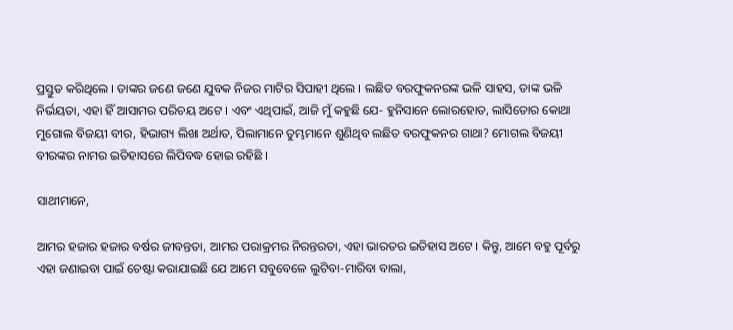ପ୍ରସ୍ତୁତ କରିଥିଲେ । ତାଙ୍କର ଜଣେ ଜଣେ ଯୁବକ ନିଜର ମାଟିର ସିପାହୀ ଥିଲେ । ଲଛିତ ବରଫୁକନରଙ୍କ ଭଳି ସାହସ, ତାଙ୍କ ଭଳି ନିର୍ଭୟତା, ଏହା ହିଁ ଆସାମର ପରିଚୟ ଅଟେ । ଏବଂ ଏଥିପାଇଁ, ଆଜି ମୁଁ କହୁଛି ଯେ- ହୁନିସାନେ ଲୋରହୋତ, ଲାସିତୋର କୋଥା ମୁଗୋଲ ବିଜୟୀ ବୀର, ହିଭାଗ୍ୟ ଲିଖା ଅର୍ଥାତ, ପିଲାମାନେ ତୁମ୍ଭମାନେ ଶୁଣିଥିବ ଲଛିତ ବରଫୁକନର ଗାଥା? ମୋଗଲ ବିଜୟୀ ବୀରଙ୍କର ନାମର ଇତିହାସରେ ଲିପିବଦ୍ଧ ହୋଇ ରହିଛି ।

ସାଥୀମାନେ,

ଆମର ହଜାର ହଜାର ବର୍ଷର ଜୀବନ୍ତତା, ଆମର ପରାକ୍ରମର ନିରନ୍ତରତା, ଏହା ଭାରତର ଇତିହାସ ଅଟେ । କିନ୍ତୁ, ଆମେ ବହୁ ପୂର୍ବରୁ ଏହା ଜଣାଇବା ପାଇଁ ଚେଷ୍ଟା କରାଯାଇଛି ଯେ ଆମେ ସବୁବେଳେ ଲୁଟିବା-ମାରିବା ବାଲା,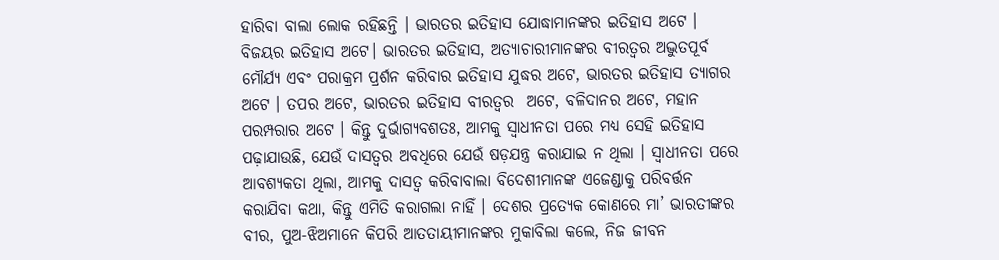ହାରିବା ବାଲା ଲୋକ ରହିଛନ୍ତି । ଭାରତର ଇତିହାସ ଯୋଦ୍ଧାମାନଙ୍କର ଇତିହାସ ଅଟେ । ବିଜୟର ଇତିହାସ ଅଟେ। ଭାରତର ଇତିହାସ, ଅତ୍ୟାଚାରୀମାନଙ୍କର ବୀରତ୍ୱର ଅଦ୍ଭୁତପୂର୍ବ ମୌର୍ଯ୍ୟ ଏବଂ ପରାକ୍ରମ ପ୍ରର୍ଶନ କରିବାର ଇତିହାସ ଯୁଦ୍ଧର ଅଟେ, ଭାରତର ଇତିହାସ ତ୍ୟାଗର ଅଟେ । ତପର ଅଟେ, ଭାରତର ଇତିହାସ ବୀରତ୍ୱର  ଅଟେ, ବଳିଦାନର ଅଟେ, ମହାନ ପରମ୍ପରାର ଅଟେ । କିନ୍ତୁ ଦୁର୍ଭାଗ୍ୟବଶତଃ, ଆମକୁ ସ୍ୱାଧୀନତା ପରେ ମଧ୍ୟ ସେହି ଇତିହାସ ପଢ଼ାଯାଉଛି, ଯେଉଁ ଦାସତ୍ୱର ଅବଧିରେ ଯେଉଁ ଷଡ଼ଯନ୍ତ୍ର କରାଯାଇ ନ ଥିଲା । ସ୍ୱାଧୀନତା ପରେ ଆବଶ୍ୟକତା ଥିଲା, ଆମକୁ ଦାସତ୍ୱ କରିବାବାଲା ବିଦେଶୀମାନଙ୍କ ଏଜେଣ୍ଡାକୁ ପରିବର୍ତ୍ତନ କରାଯିବା କଥା, କିନ୍ତୁ ଏମିତି କରାଗଲା ନାହିଁ । ଦେଶର ପ୍ରତ୍ୟେକ କୋଣରେ ମା’ ଭାରତୀଙ୍କର ବୀର, ପୁଅ-ଝିଅମାନେ କିପରି ଆତତାୟୀମାନଙ୍କର ମୁକାବିଲା କଲେ, ନିଜ ଜୀବନ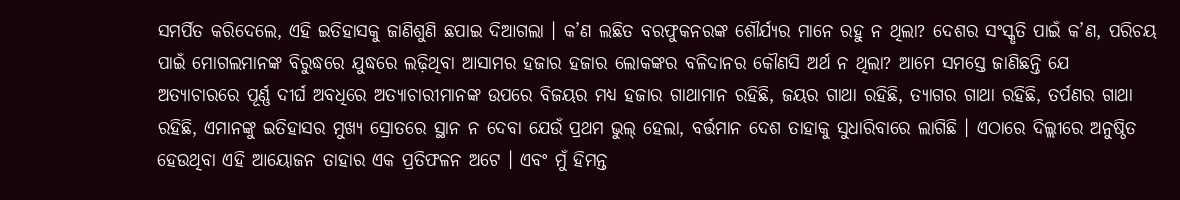ସମର୍ପିତ କରିଦେଲେ, ଏହି ଇତିହାସକୁ ଜାଣିଶୁଣି ଛପାଇ ଦିଆଗଲା । କ’ଣ ଲଛିତ ବରଫୁକନରଙ୍କ ଶୌର୍ଯ୍ୟର ମାନେ ରହୁ ନ ଥିଲା? ଦେଶର ସଂସ୍କୃତି ପାଇଁ କ’ଣ, ପରିଚୟ ପାଇଁ ମୋଗଲମାନଙ୍କ ବିରୁଦ୍ଧରେ ଯୁଦ୍ଧରେ ଲଢ଼ିଥିବା ଆସାମର ହଜାର ହଜାର ଲୋକଙ୍କର ବଳିଦାନର କୌଣସି ଅର୍ଥ ନ ଥିଲା? ଆମେ ସମସ୍ତେ ଜାଣିଛନ୍ତି ଯେ ଅତ୍ୟାଚାରରେ ପୂର୍ଣ୍ଣ ଦୀର୍ଘ ଅବଧିରେ ଅତ୍ୟାଚାରୀମାନଙ୍କ ଉପରେ ବିଜୟର ମଧ୍ୟ ହଜାର ଗାଥାମାନ ରହିଛି, ଜୟର ଗାଥା ରହିଛି, ତ୍ୟାଗର ଗାଥା ରହିଛି, ତର୍ପଣର ଗାଥା ରହିଛି, ଏମାନଙ୍କୁ ଇତିହାସର ମୁଖ୍ୟ ସ୍ରୋତରେ ସ୍ଥାନ ନ ଦେବା ଯେଉଁ ପ୍ରଥମ ଭୁଲ୍ ହେଲା, ବର୍ତ୍ତମାନ ଦେଶ ତାହାକୁ ସୁଧାରିବାରେ ଲାଗିଛି । ଏଠାରେ ଦିଲ୍ଲୀରେ ଅନୁଷ୍ଠିତ ହେଉଥିବା ଏହି ଆୟୋଜନ ତାହାର ଏକ ପ୍ରତିଫଳନ ଅଟେ । ଏବଂ ମୁଁ ହିମନ୍ତ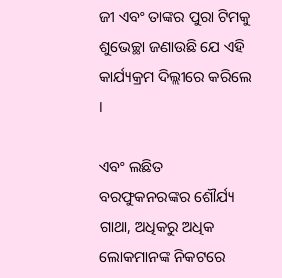ଜୀ ଏବଂ ତାଙ୍କର ପୁରା ଟିମକୁ ଶୁଭେଚ୍ଛା ଜଣାଉଛି ଯେ ଏହି କାର୍ଯ୍ୟକ୍ରମ ଦିଲ୍ଲୀରେ କରିଲେ ।

ଏବଂ ଲଛିତ ବରଫୁକନରଙ୍କର ଶୌର୍ଯ୍ୟ ଗାଥା, ଅଧିକରୁ ଅଧିକ ଲୋକମାନଙ୍କ ନିକଟରେ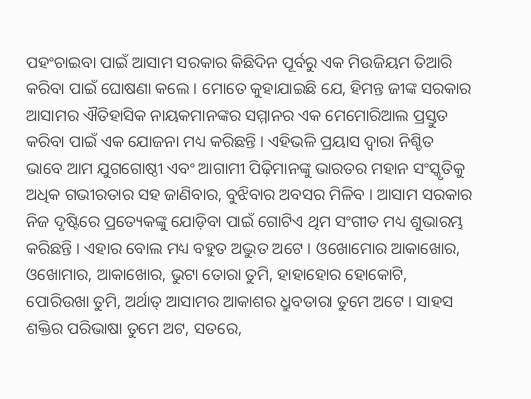ପହଂଚାଇବା ପାଇଁ ଆସାମ ସରକାର କିଛିଦିନ ପୂର୍ବରୁ ଏକ ମିଉଜିୟମ ତିଆରି କରିବା ପାଇଁ ଘୋଷଣା କଲେ । ମୋତେ କୁହାଯାଇଛି ଯେ, ହିମନ୍ତ ଜୀଙ୍କ ସରକାର ଆସାମର ଐତିହାସିକ ନାୟକମାନଙ୍କର ସମ୍ମାନର ଏକ ମେମୋରିଆଲ ପ୍ରସ୍ତୁତ କରିବା ପାଇଁ ଏକ ଯୋଜନା ମଧ୍ୟ କରିଛନ୍ତି । ଏହିଭଳି ପ୍ରୟାସ ଦ୍ୱାରା ନିଶ୍ଚିତ ଭାବେ ଆମ ଯୁଗଗୋଷ୍ଠୀ ଏବଂ ଆଗାମୀ ପିଢ଼ିମାନଙ୍କୁ ଭାରତର ମହାନ ସଂସ୍କୃତିକୁ ଅଧିକ ଗଭୀରତାର ସହ ଜାଣିବାର, ବୁଝିବାର ଅବସର ମିଳିବ । ଆସାମ ସରକାର ନିଜ ଦୃଷ୍ଟିରେ ପ୍ରତ୍ୟେକଙ୍କୁ ଯୋଡ଼ିବା ପାଇଁ ଗୋଟିଏ ଥିମ ସଂଗୀତ ମଧ୍ୟ ଶୁଭାରମ୍ଭ କରିଛନ୍ତି । ଏହାର ବୋଲ ମଧ୍ୟ ବହୁତ ଅଦ୍ଭୁତ ଅଟେ । ଓଖୋମୋର ଆକାଖୋର, ଓଖୋମାର, ଆକାଖୋର, ଭୁଟା ତୋରା ତୁମି, ହାହାହୋର ହୋକୋଟି, ପୋରିଉଖା ତୁମି, ଅର୍ଥାତ୍ ଆସାମର ଆକାଶର ଧ୍ରୁବତାରା ତୁମେ ଅଟେ । ସାହସ ଶକ୍ତିର ପରିଭାଷା ତୁମେ ଅଟ, ସତରେ,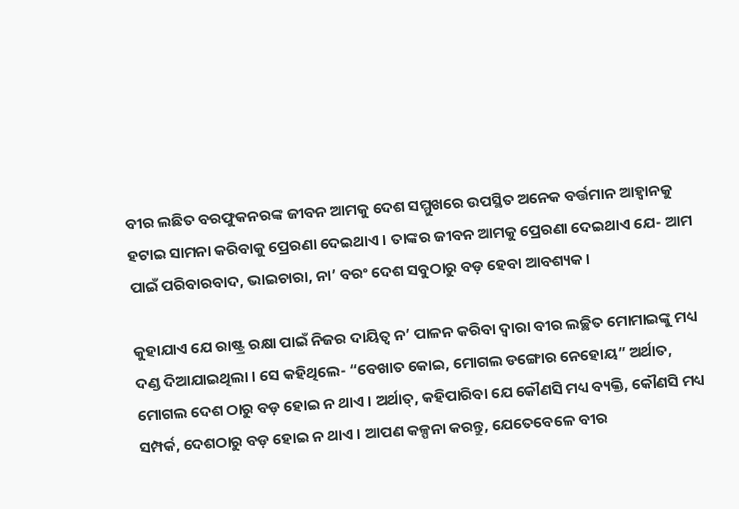ବୀର ଲଛିତ ବରଫୁକନରଙ୍କ ଜୀବନ ଆମକୁ ଦେଶ ସମ୍ମୁଖରେ ଉପସ୍ଥିତ ଅନେକ ବର୍ତ୍ତମାନ ଆହ୍ୱାନକୁ ହଟାଇ ସାମନା କରିବାକୁ ପ୍ରେରଣା ଦେଇଥାଏ । ତାଙ୍କର ଜୀବନ ଆମକୁ ପ୍ରେରଣା ଦେଇଥାଏ ଯେ- ଆମ ପାଇଁ ପରିବାରବାଦ, ଭାଇଚାରା, ନା’ ବରଂ ଦେଶ ସବୁଠାରୁ ବଡ଼ ହେବା ଆବଶ୍ୟକ ।

କୁହାଯାଏ ଯେ ରାଷ୍ଟ୍ର ରକ୍ଷା ପାଇଁ ନିଜର ଦାୟିତ୍ୱ ନ’ ପାଳନ କରିବା ଦ୍ୱାରା ବୀର ଲଚ୍ଛିତ ମୋମାଇଙ୍କୁ ମଧ୍ୟ ଦଣ୍ଡ ଦିଆଯାଇଥିଲା । ସେ କହିଥିଲେ- “ବେଖାତ କୋଇ, ମୋଗଲ ଡଙ୍ଗୋର ନେହୋୟ” ଅର୍ଥାତ, ମୋଗଲ ଦେଶ ଠାରୁ ବଡ଼ ହୋଇ ନ ଥାଏ । ଅର୍ଥାତ୍, କହିପାରିବା ଯେ କୌଣସି ମଧ୍ୟ ବ୍ୟକ୍ତି, କୌଣସି ମଧ୍ୟ ସମ୍ପର୍କ, ଦେଶଠାରୁ ବଡ଼ ହୋଇ ନ ଥାଏ । ଆପଣ କଳ୍ପନା କରନ୍ତୁ, ଯେତେବେଳେ ବୀର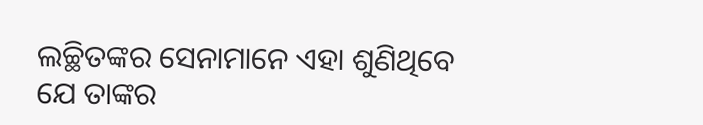ଲଚ୍ଛିତଙ୍କର ସେନାମାନେ ଏହା ଶୁଣିଥିବେ ଯେ ତାଙ୍କର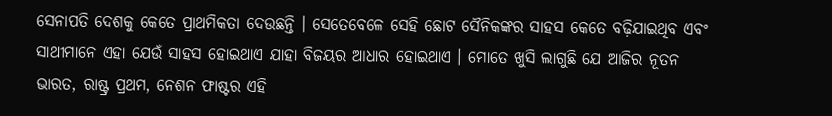ସେନାପତି ଦେଶକୁ କେତେ ପ୍ରାଥମିକତା ଦେଉଛନ୍ତି । ସେତେବେଳେ ସେହି ଛୋଟ ସୈନିକଙ୍କର ସାହସ କେତେ ବଢ଼ିଯାଇଥିବ ଏବଂ ସାଥୀମାନେ ଏହା ଯେଉଁ ସାହସ ହୋଇଥାଏ ଯାହା ବିଜୟର ଆଧାର ହୋଇଥାଏ । ମୋତେ ଖୁସି ଲାଗୁଛି ଯେ ଆଜିର ନୂତନ ଭାରତ, ରାଷ୍ଟ୍ର ପ୍ରଥମ, ନେଶନ ଫାଷ୍ଟର ଏହି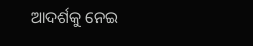ଆଦର୍ଶକୁ ନେଇ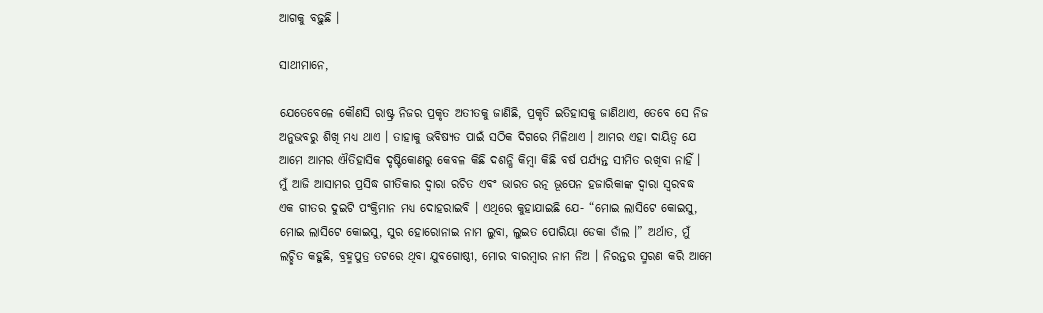ଆଗକୁ ବଢ଼ୁଛି ।

ସାଥୀମାନେ,

ଯେତେବେଳେ କୌଣସି ରାଷ୍ଟ୍ର ନିଜର ପ୍ରକୃତ ଅତୀତକୁ ଜାଣିଛି, ପ୍ରକୃତି ଇତିହାସକୁ ଜାଣିଥାଏ, ତେବେ ସେ ନିଜ ଅନୁଭବରୁ ଶିଖି ମଧ୍ୟ ଥାଏ । ତାହାକୁ ଭବିଷ୍ୟତ ପାଇଁ ସଠିକ ଦିଗରେ ମିଳିଥାଏ । ଆମର ଏହା ଦାୟିତ୍ୱ ଯେ ଆମେ ଆମର ଐତିହାସିକ ଦୃଷ୍ଟିକୋଣରୁ କେବଳ କିଛି ଦଶନ୍ଧି କିମ୍ବା କିଛି ବର୍ଷ ପର୍ଯ୍ୟନ୍ତ ସୀମିତ ରଖିବା ନାହିଁ । ମୁଁ ଆଜି ଆସାମର ପ୍ରସିଦ୍ଧ ଗୀତିକାର ଦ୍ୱାରା ରଚିତ ଏବଂ ଭାରତ ରତ୍ନ ଭୂପେନ ହଜାରିକାଙ୍କ ଦ୍ୱାରା ସ୍ୱରବଦ୍ଧ ଏକ ଗୀତର ଦୁଇଟି ପଂକ୍ତିମାନ ମଧ୍ୟ ଦୋହରାଇବି । ଏଥିରେ କୁହାଯାଇଛି ଯେ- “ମୋଇ ଲାସିଟେ କୋଇସୁ, ମୋଇ ଲାସିଟେ କୋଇସୁ, ସୁର ହୋରୋନାଇ ନାମ ଲୁବା, ଲୁଇତ ପୋରିୟା ଡେକା ଡାଁଲ ।” ଅର୍ଥାତ, ମୁଁ ଲଚ୍ଛିତ କହୁଛି, ବ୍ରହ୍ମପୁତ୍ର ତଟରେ ଥିବା ଯୁବଗୋଷ୍ଠୀ, ମୋର ବାରମ୍ବାର ନାମ ନିଅ । ନିରନ୍ତର ସ୍ମରଣ କରି ଆମେ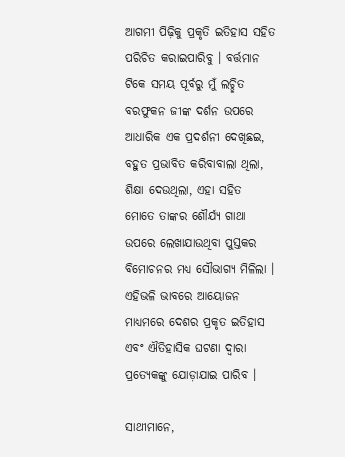ଆଗମୀ ପିଢ଼ିକୁ ପ୍ରକୃତି ଇତିହାସ ସହିତ ପରିଚିତ କରାଇପାରିବୁ । ବର୍ତ୍ତମାନ ଟିକେ ସମୟ ପୂର୍ବରୁ ମୁଁ ଲଚ୍ଛିତ ବରଫୁକନ ଜୀଙ୍କ ଦର୍ଶନ ଉପରେ ଆଧାରିକ ଏକ ପ୍ରଦର୍ଶନୀ ଦେଖିଛଇ, ବହୁତ ପ୍ରଭାବିତ କରିବାବାଲା ଥିଲା, ଶିକ୍ଷା ଦେଉଥିଲା, ଏହା ସହିତ ମୋତେ ତାଙ୍କର ଶୌର୍ଯ୍ୟ ଗାଥା ଉପରେ ଲେଖାଯାଉଥିବା ପୁସ୍ତକର ବିମୋଚନର ମଧ୍ୟ ସୌଭାଗ୍ୟ ମିଳିଲା । ଏହିଭଳି ଭାବରେ ଆୟୋଜନ ମାଧ୍ୟମରେ ଦେଶର ପ୍ରକୃତ ଇତିହାସ ଏବଂ ଐତିହାସିକ ଘଟଣା ଦ୍ୱାରା ପ୍ରତ୍ୟେକଙ୍କୁ ଯୋଡ଼ାଯାଇ ପାରିବ ।

ସାଥୀମାନେ,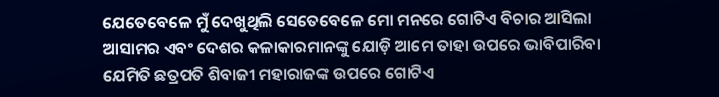ଯେତେବେଳେ ମୁଁ ଦେଖୁଥିଲି ସେତେବେଳେ ମୋ ମନରେ ଗୋଟିଏ ବିଚାର ଆସିଲା ଆସାମର ଏବଂ ଦେଶର କଳାକାରମାନଙ୍କୁ ଯୋଡ଼ି ଆମେ ତାହା ଉପରେ ଭାବିପାରିବା ଯେମିତି ଛତ୍ରପତି ଶିବାଜୀ ମହାରାଜଙ୍କ ଉପରେ ଗୋଟିଏ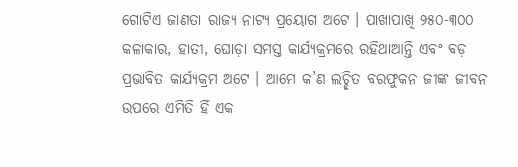ଗୋଟିଏ ଜାଣତା ରାଜ୍ୟ ନାଟ୍ୟ ପ୍ରୟୋଗ ଅଟେ । ପାଖାପାଖି ୨୫୦-୩୦୦ କଳାକାର, ହାତୀ, ଘୋଡ଼ା ସମସ୍ତ କାର୍ଯ୍ୟକ୍ରମରେ ରହିଥାଆନ୍ତି ଏବଂ ବଡ଼ ପ୍ରଭାବିତ କାର୍ଯ୍ୟକ୍ରମ ଅଟେ । ଆମେ କ’ଣ ଲଚ୍ଛିତ ବରଫୁକନ ଜୀଙ୍କ ଜୀବନ ଉପରେ ଏମିତି ହିଁ ଏକ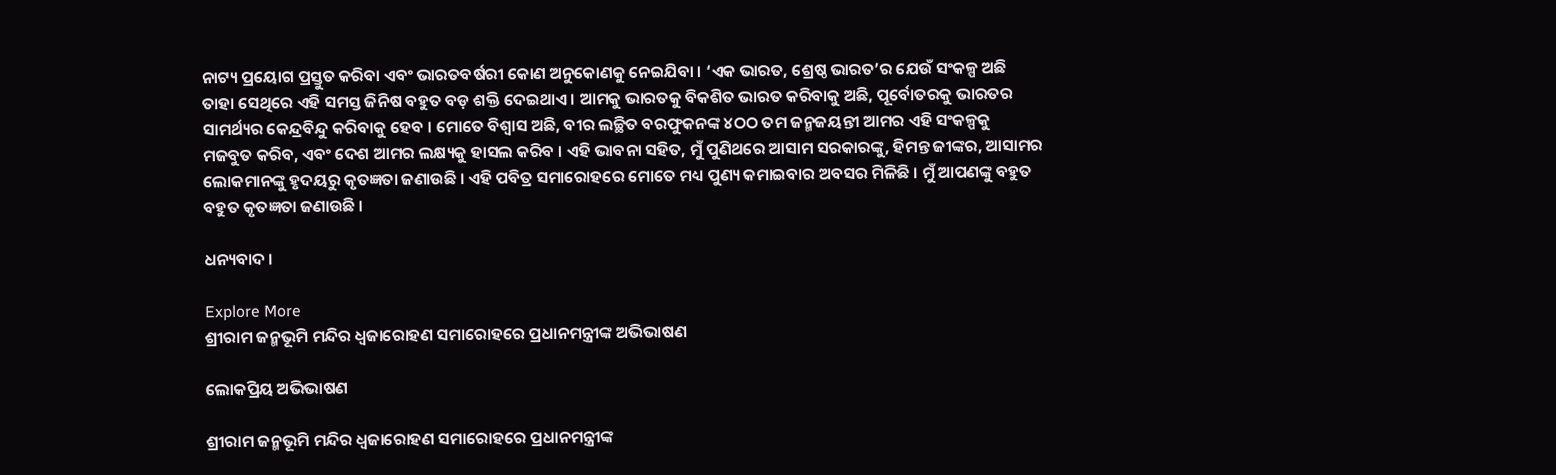ନାଟ୍ୟ ପ୍ରୟୋଗ ପ୍ରସ୍ତୁତ କରିବା ଏବଂ ଭାରତବର୍ଷରୀ କୋଣ ଅନୁକୋଣକୁ ନେଇଯିବା । ‘ଏକ ଭାରତ, ଶ୍ରେଷ୍ଠ ଭାରତ’ର ଯେଉଁ ସଂକଳ୍ପ ଅଛି ତାହା ସେଥିରେ ଏହି ସମସ୍ତ ଜିନିଷ ବହୁତ ବଡ଼ ଶକ୍ତି ଦେଇଥାଏ । ଆମକୁ ଭାରତକୁ ବିକଶିତ ଭାରତ କରିବାକୁ ଅଛି, ପୂର୍ବୋତରକୁ ଭାରତର ସାମର୍ଥ୍ୟର କେନ୍ଦ୍ରବିନ୍ଦୁ କରିବାକୁ ହେବ । ମୋତେ ବିଶ୍ୱାସ ଅଛି, ବୀର ଲଚ୍ଛିତ ବରଫୁକନଙ୍କ ୪ଠଠ ତମ ଜନ୍ମଜୟନ୍ତୀ ଆମର ଏହି ସଂକଳ୍ପକୁ ମଜବୁତ କରିବ, ଏବଂ ଦେଶ ଆମର ଲକ୍ଷ୍ୟକୁ ହାସଲ କରିବ । ଏହି ଭାବନା ସହିତ, ମୁଁ ପୁଣିଥରେ ଆସାମ ସରକାରଙ୍କୁ, ହିମନ୍ତ ଜୀଙ୍କର, ଆସାମର ଲୋକମାନଙ୍କୁ ହୃଦୟରୁ କୃତଜ୍ଞତା ଜଣାଉଛି । ଏହି ପବିତ୍ର ସମାରୋହରେ ମୋତେ ମଧ୍ୟ ପୁଣ୍ୟ କମାଇବାର ଅବସର ମିଳିଛି । ମୁଁ ଆପଣଙ୍କୁ ବହୁତ ବହୁତ କୃତଜ୍ଞତା ଜଣାଉଛି ।

ଧନ୍ୟବାଦ ।

Explore More
ଶ୍ରୀରାମ ଜନ୍ମଭୂମି ମନ୍ଦିର ଧ୍ଵଜାରୋହଣ ସମାରୋହରେ ପ୍ରଧାନମନ୍ତ୍ରୀଙ୍କ ଅଭିଭାଷଣ

ଲୋକପ୍ରିୟ ଅଭିଭାଷଣ

ଶ୍ରୀରାମ ଜନ୍ମଭୂମି ମନ୍ଦିର ଧ୍ଵଜାରୋହଣ ସମାରୋହରେ ପ୍ରଧାନମନ୍ତ୍ରୀଙ୍କ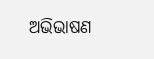ଅଭିଭାଷଣ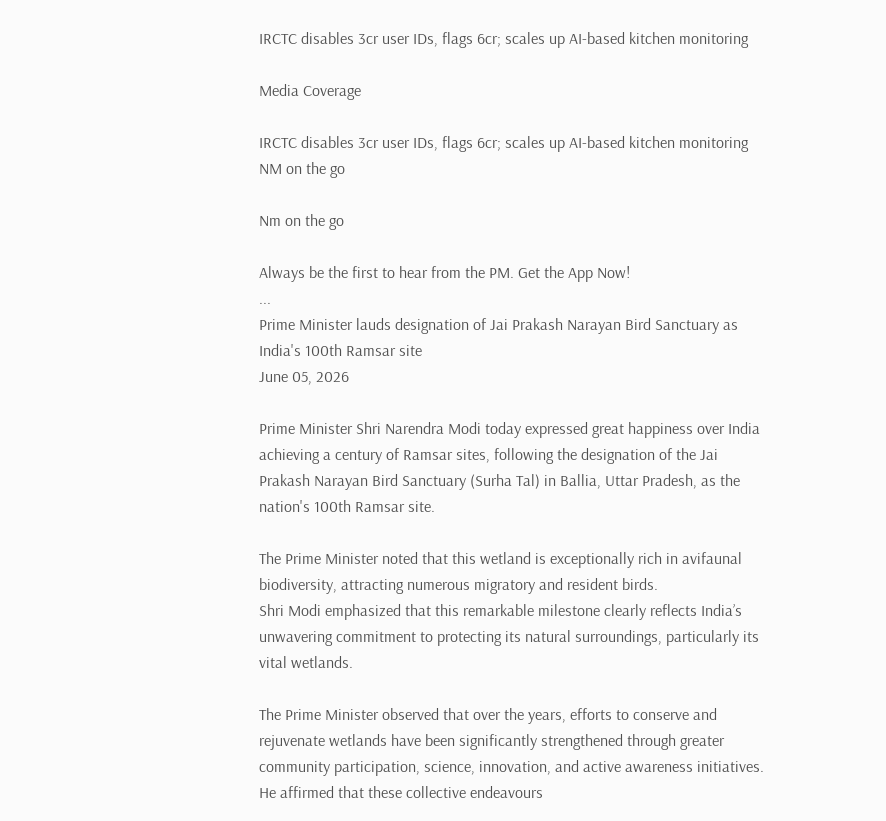IRCTC disables 3cr user IDs, flags 6cr; scales up AI-based kitchen monitoring

Media Coverage

IRCTC disables 3cr user IDs, flags 6cr; scales up AI-based kitchen monitoring
NM on the go

Nm on the go

Always be the first to hear from the PM. Get the App Now!
...
Prime Minister lauds designation of Jai Prakash Narayan Bird Sanctuary as India's 100th Ramsar site
June 05, 2026

Prime Minister Shri Narendra Modi today expressed great happiness over India achieving a century of Ramsar sites, following the designation of the Jai Prakash Narayan Bird Sanctuary (Surha Tal) in Ballia, Uttar Pradesh, as the nation's 100th Ramsar site.

The Prime Minister noted that this wetland is exceptionally rich in avifaunal biodiversity, attracting numerous migratory and resident birds.
Shri Modi emphasized that this remarkable milestone clearly reflects India’s unwavering commitment to protecting its natural surroundings, particularly its vital wetlands.

The Prime Minister observed that over the years, efforts to conserve and rejuvenate wetlands have been significantly strengthened through greater community participation, science, innovation, and active awareness initiatives. He affirmed that these collective endeavours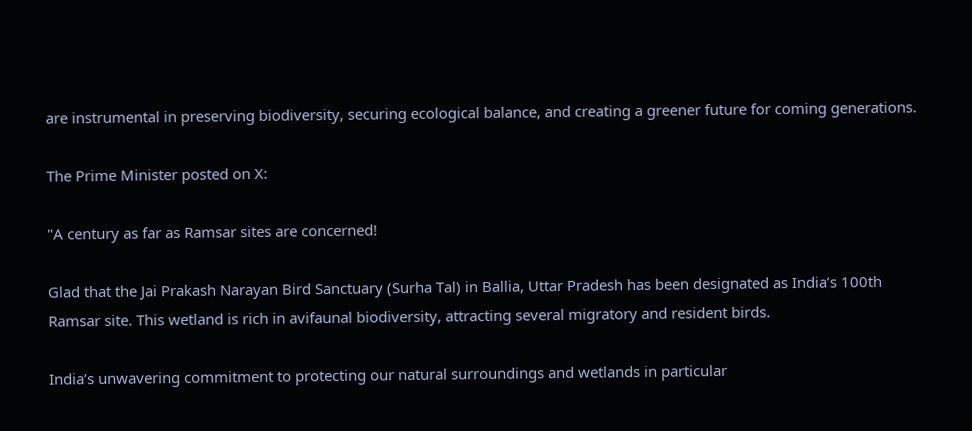are instrumental in preserving biodiversity, securing ecological balance, and creating a greener future for coming generations.

The Prime Minister posted on X:

"A century as far as Ramsar sites are concerned!

Glad that the Jai Prakash Narayan Bird Sanctuary (Surha Tal) in Ballia, Uttar Pradesh has been designated as India’s 100th Ramsar site. This wetland is rich in avifaunal biodiversity, attracting several migratory and resident birds.

India’s unwavering commitment to protecting our natural surroundings and wetlands in particular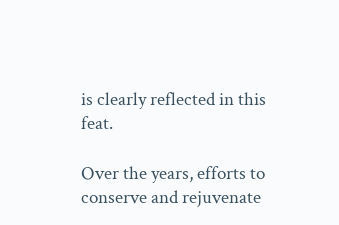is clearly reflected in this feat.

Over the years, efforts to conserve and rejuvenate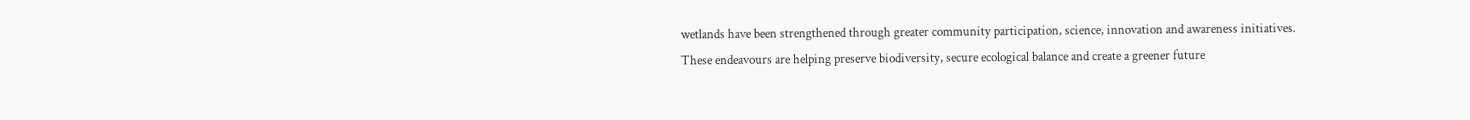wetlands have been strengthened through greater community participation, science, innovation and awareness initiatives. These endeavours are helping preserve biodiversity, secure ecological balance and create a greener future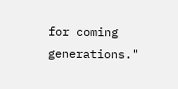for coming generations."